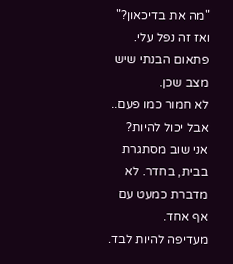"מה את בדיכאון?"
ואז זה נפל עלי. פתאום הבנתי שיש מצב שכן.
לא חמור כמו פעם.. אבל יכול להיות?
אני שוב מסתגרת בבית, בחדר. לא מדברת כמעט עם אף אחד.
מעדיפה להיות לבד.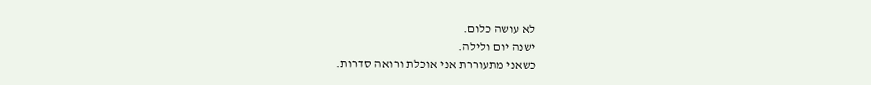לא עושה כלום.
ישנה יום ולילה.
כשאני מתעוררת אני אוכלת ורואה סדרות.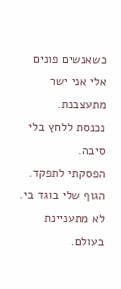כשאנשים פונים אלי אני ישר מתעצבנת.
נכנסת ללחץ בלי סיבה.
הפסקתי לתפקד.
הגוף שלי בוגד בי.
לא מתעניינת בעולם.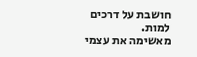חושבת על דרכים למות.
מאשימה את עצמי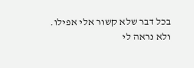בכל דבר שלא קשור אלי אפילו.
ולא נראה לי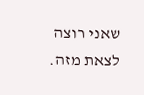שאני רוצה לצאת מזה.